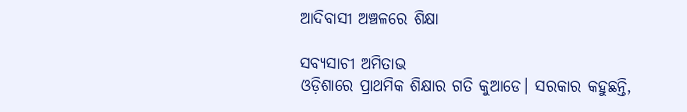ଆଦିବାସୀ ଅଞ୍ଚଳରେ ଶିକ୍ଷା

ସବ୍ୟସାଚୀ ଅମିତାଭ
ଓଡ଼ିଶାରେ ପ୍ରାଥମିକ ଶିକ୍ଷାର ଗତି କୁଆଡେ। ସରକାର କହୁଛନ୍ତି,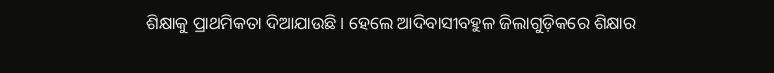ଶିକ୍ଷାକୁ ପ୍ରାଥମିକତା ଦିଆଯାଉଛି। ହେଲେ ଆଦିବାସୀବହୁଳ ଜିଲାଗୁଡ଼ିକରେ ଶିକ୍ଷାର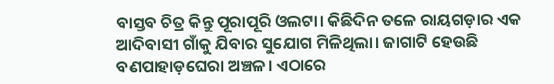ବାସ୍ତବ ଚିତ୍ର କିନ୍ତୁ ପୂରାପୂରି ଓଲଟା। କିଛିଦିନ ତଳେ ରାୟଗଡ଼ାର ଏକ ଆଦିବାସୀ ଗାଁକୁ ଯିବାର ସୁଯୋଗ ମିଳିଥିଲା। ଜାଗାଟି ହେଉଛି ବଣପାହାଡ଼ଘେରା ଅଞ୍ଚଳ। ଏଠାରେ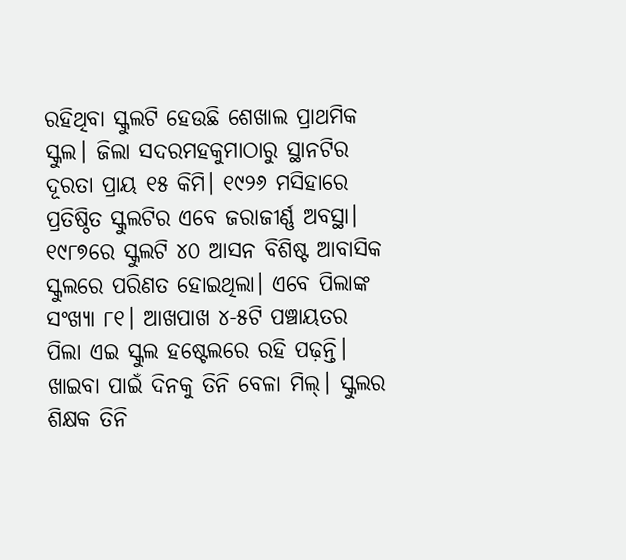ରହିଥିବା ସ୍କୁଲଟି ହେଉଛି ଶେଖାଲ ପ୍ରାଥମିକ ସ୍କୁଲ। ଜିଲା ସଦରମହକୁମାଠାରୁ ସ୍ଥାନଟିର ଦୂରତା ପ୍ରାୟ ୧୫ କିମି। ୧୯୨୬ ମସିହାରେ ପ୍ରତିଷ୍ଠିତ ସ୍କୁଲଟିର ଏବେ ଜରାଜୀର୍ଣ୍ଣ ଅବସ୍ଥା। ୧୯୮୭ରେ ସ୍କୁଲଟି ୪୦ ଆସନ ବିଶିଷ୍ଟ ଆବାସିକ ସ୍କୁଲରେ ପରିଣତ ହୋଇଥିଲା। ଏବେ ପିଲାଙ୍କ ସଂଖ୍ୟା ୮୧। ଆଖପାଖ ୪-୫ଟି ପଞ୍ଚାୟତର ପିଲା ଏଇ ସ୍କୁଲ ହଷ୍ଟେଲରେ ରହି ପଢ଼ନ୍ତି। ଖାଇବା ପାଇଁ ଦିନକୁ ତିନି ବେଳା ମିଲ୍‌। ସ୍କୁଲର ଶିକ୍ଷକ ତିନି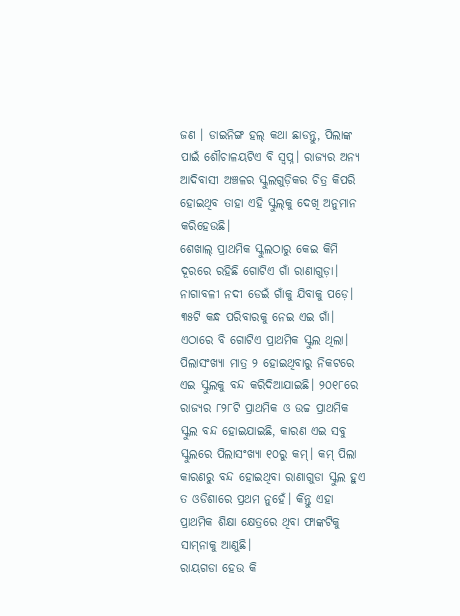ଜଣ । ଡାଇନିଙ୍ଗ ହଲ୍‌ କଥା ଛାଡନ୍ତୁ, ପିଲାଙ୍କ ପାଇଁ ଶୌଚାଳୟଟିଏ ବି ସ୍ବପ୍ନ। ରାଜ୍ୟର ଅନ୍ୟ ଆଦିବାସୀ ଅଞ୍ଚଳର ସ୍କୁଲଗୁଡ଼ିକର ଚିତ୍ର କିପରି ହୋଇଥିବ ତାହା ଏହି ସ୍କୁଲ୍‌କୁ ଦେଖି ଅନୁମାନ କରିହେଉଛି।
ଶେଖାଲ୍‌ ପ୍ରାଥମିକ ସ୍କୁଲଠାରୁ କେଇ କିମି ଦୂରରେ ରହିଛି ଗୋଟିଏ ଗାଁ ରାଣାଗୁଡ଼ା। ନାଗାବଳୀ ନଦୀ ଡେଇଁ ଗାଁକୁ ଯିବାକୁ ପଡ଼େ। ୩୫ଟି କନ୍ଧ ପରିବାରକୁ ନେଇ ଏଇ ଗାଁ। ଏଠାରେ ବି ଗୋଟିଏ ପ୍ରାଥମିକ ସ୍କୁଲ ଥିଲା। ପିଲାସଂଖ୍ୟା ମାତ୍ର ୨ ହୋଇଥିବାରୁ ନିକଟରେ ଏଇ ସ୍କୁଲକୁ ବନ୍ଦ କରିଦିଆଯାଇଛି। ୨୦୧୮ରେ ରାଜ୍ୟର ୮୨୮ଟି ପ୍ରାଥମିକ ଓ ଉଚ୍ଚ ପ୍ରାଥମିକ ସ୍କୁଲ ବନ୍ଦ ହୋଇଯାଇଛି, କାରଣ ଏଇ ସବୁ ସ୍କୁଲରେ ପିଲାସଂଖ୍ୟା ୧୦ରୁ କମ୍‌। କମ୍‌ ପିଲା କାରଣରୁ ବନ୍ଦ ହୋଇଥିବା ରାଣାଗୁଡା ସ୍କୁଲ ହୁଏ ତ ଓଡିଶାରେ ପ୍ରଥମ ନୁହେଁ। କିନ୍ତୁ ଏହା ପ୍ରାଥମିକ ଶିକ୍ଷା କ୍ଷେତ୍ରରେ ଥିବା ଫାଙ୍କଟିକୁ ସାମ୍‌ନାକୁ ଆଣୁଛି।
ରାୟଗଡା ହେଉ କି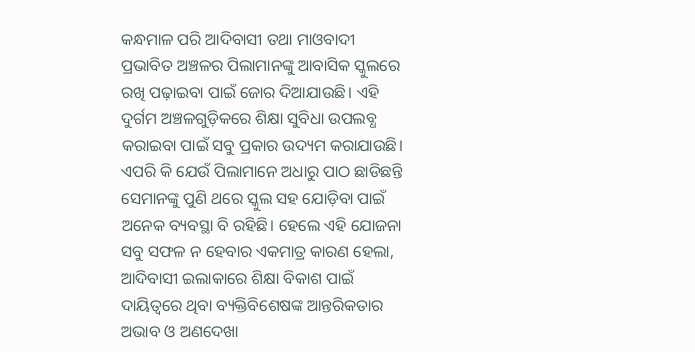କନ୍ଧମାଳ ପରି ଆଦିବାସୀ ତଥା ମାଓବାଦୀ ପ୍ରଭାବିତ ଅଞ୍ଚଳର ପିଲାମାନଙ୍କୁ ଆବାସିକ ସ୍କୁଲରେ ରଖି ପଢ଼ାଇବା ପାଇଁ ଜୋର ଦିଆଯାଉଛି। ଏହି ଦୁର୍ଗମ ଅଞ୍ଚଳଗୁଡ଼ିକରେ ଶିକ୍ଷା ସୁବିଧା ଉପଲବ୍ଧ କରାଇବା ପାଇଁ ସବୁ ପ୍ରକାର ଉଦ୍ୟମ କରାଯାଉଛି। ଏପରି କି ଯେଉଁ ପିଲାମାନେ ଅଧାରୁ ପାଠ ଛାଡିଛନ୍ତି ସେମାନଙ୍କୁ ପୁଣି ଥରେ ସ୍କୁଲ ସହ ଯୋଡ଼ିବା ପାଇଁ ଅନେକ ବ୍ୟବସ୍ଥା ବି ରହିଛି। ହେଲେ ଏହି ଯୋଜନା ସବୁ ସଫଳ ନ ହେବାର ଏକମାତ୍ର କାରଣ ହେଲା, ଆଦିବାସୀ ଇଲାକାରେ ଶିକ୍ଷା ବିକାଶ ପାଇଁ ଦାୟିତ୍ୱରେ ଥିବା ବ୍ୟକ୍ତିବିଶେଷଙ୍କ ଆନ୍ତରିକତାର ଅଭାବ ଓ ଅଣଦେଖା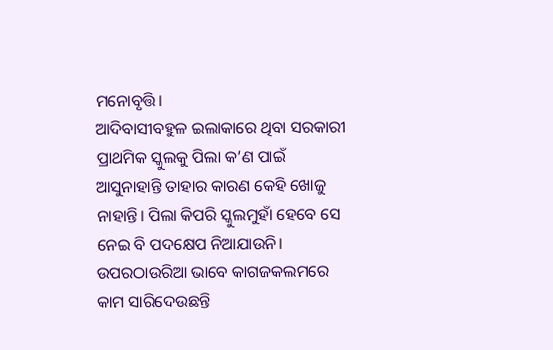ମନୋବୃତ୍ତି।
ଆଦିବାସୀବହୁଳ ଇଲାକାରେ ଥିବା ସରକାରୀ ପ୍ରାଥମିକ ସ୍କୁଲକୁ ପିଲା କ’ଣ ପାଇଁ ଆସୁନାହାନ୍ତି ତାହାର କାରଣ କେହି ଖୋଜୁ ନାହାନ୍ତି। ପିଲା କିପରି ସ୍କୁଲମୁହାଁ ହେବେ ସେ ନେଇ ବି ପଦକ୍ଷେପ ନିଆଯାଉନି। ଉପରଠାଉରିଆ ଭାବେ କାଗଜକଲମରେ କାମ ସାରିଦେଉଛନ୍ତି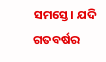ସମସ୍ତେ। ଯଦି ଗତବର୍ଷର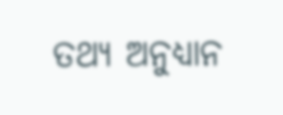ତଥ୍ୟ ଅନୁଧ୍ୟାନ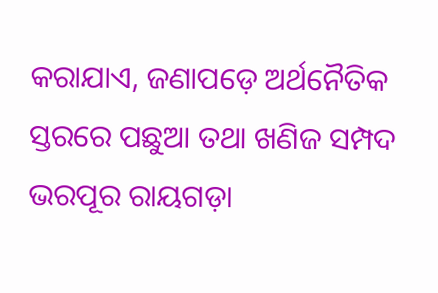କରାଯାଏ, ଜଣାପଡ଼େ ଅର୍ଥନୈତିକ ସ୍ତରରେ ପଛୁଆ ତଥା ଖଣିଜ ସମ୍ପଦ ଭରପୂର ରାୟଗଡ଼ା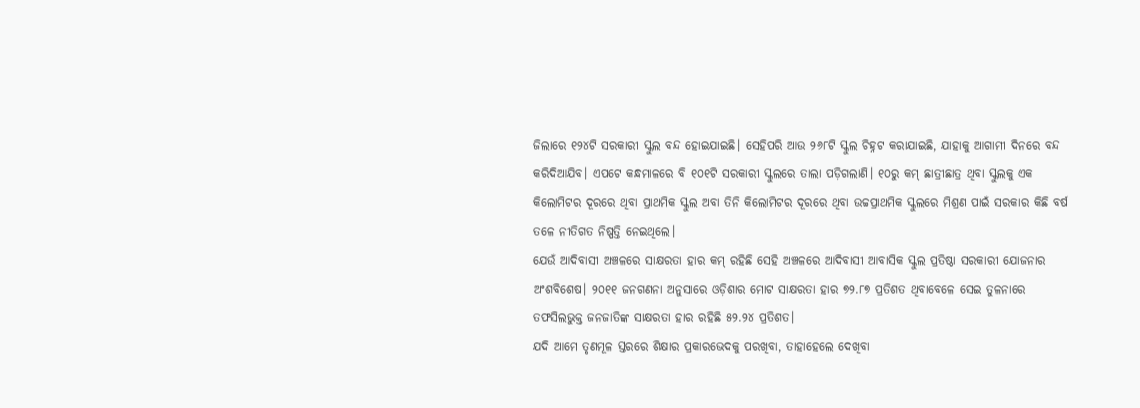ଜିଲାରେ ୧୨୪ଟି ସରକାରୀ ସ୍କୁଲ ବନ୍ଦ ହୋଇଯାଇଛି। ସେହିପରି ଆଉ ୨୬୮ଟି ସ୍କୁଲ ଚିହ୍ନଟ କରାଯାଇଛି, ଯାହାକୁ ଆଗାମୀ ଦିନରେ ବନ୍ଦ କରିଦିଆଯିବ। ଏପଟେ କନ୍ଧମାଳରେ ବି ୧୦୧ଟି ସରକାରୀ ସ୍କୁଲରେ ତାଲା ପଡ଼ିଗଲାଣି। ୧୦ରୁ କମ୍‌ ଛାତ୍ରୀଛାତ୍ର ଥିବା ସ୍କୁଲକୁ ଏକ କିଲୋମିଟର ଦୂରରେ ଥିବା ପ୍ରାଥମିକ ସ୍କୁଲ ଅବା ତିନି କିଲୋମିଟର ଦୂରରେ ଥିବା ଉଚ୍ଚପ୍ରାଥମିକ ସ୍କୁଲରେ ମିଶ୍ରଣ ପାଇଁ ସରକାର କିଛି ବର୍ଷ ତଳେ ନୀତିଗତ ନିଷ୍ପତ୍ତି ନେଇଥିଲେ।
ଯେଉଁ ଆଦିବାସୀ ଅଞ୍ଚଳରେ ସାକ୍ଷରତା ହାର କମ୍‌ ରହିଛି ସେହି ଅଞ୍ଚଳରେ ଆଦିବାସୀ ଆବାସିକ ସ୍କୁଲ ପ୍ରତିଷ୍ଠା ସରକାରୀ ଯୋଜନାର ଅଂଶବିଶେଷ। ୨୦୧୧ ଜନଗଣନା ଅନୁସାରେ ଓଡ଼ିଶାର ମୋଟ ସାକ୍ଷରତା ହାର ୭୨.୮୭ ପ୍ରତିଶତ ଥିବାବେଳେ ସେଇ ତୁଳନାରେ ତଫସିଲଭୁକ୍ତ ଜନଜାତିଙ୍କ ସାକ୍ଷରତା ହାର ରହିଛି ୫୨.୨୪ ପ୍ରତିଶତ।
ଯଦି ଆମେ ତୃଣମୂଳ ସ୍ତରରେ ଶିକ୍ଷାର ପ୍ରକାରଭେଦକୁ ପରଖିବା, ତାହାହେଲେ ଦେଖିବା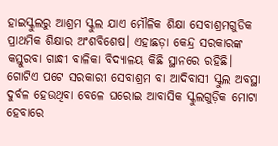ହାଇସ୍କୁଲରୁ ଆଶ୍ରମ ସ୍କୁଲ ଯାଏ ମୌଳିକ ଶିକ୍ଷା ସେବାଶ୍ରମଗୁଡିକ ପ୍ରାଥମିକ ଶିକ୍ଷାର ଅଂଶବିଶେଷ। ଏହାଛଡ଼ା କେନ୍ଦ୍ର ସରକାରଙ୍କ କସ୍ତୁରବା ଗାନ୍ଧୀ ବାଳିକା ବିଦ୍ୟାଳୟ କିଛି ସ୍ଥାନରେ ରହିଛି। ଗୋଟିଏ ପଟେ ସରକାରୀ ସେବାଶ୍ରମ ବା ଆଦିବାସୀ ସ୍କୁଲ ଅବସ୍ଥା ଦୁର୍ବଳ ହେଉଥିବା ବେଳେ ଘରୋଇ ଆବାସିକ ସ୍କୁଲଗୁଡ଼ିକ ମୋଟା ହେବାରେ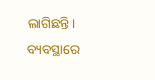ଲାଗିଛନ୍ତି। ବ୍ୟବସ୍ଥାରେ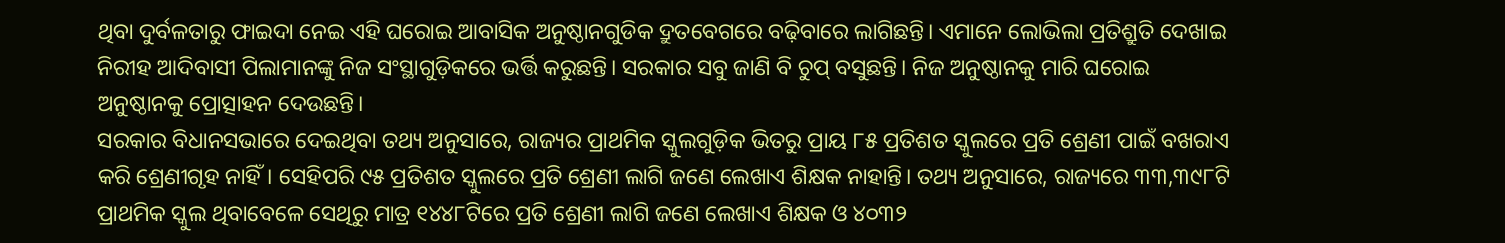ଥିବା ଦୁର୍ବଳତାରୁ ଫାଇଦା ନେଇ ଏହି ଘରୋଇ ଆବାସିକ ଅନୁଷ୍ଠାନଗୁଡିକ ଦ୍ରୁତବେଗରେ ବଢ଼ିବାରେ ଲାଗିଛନ୍ତି। ଏମାନେ ଲୋଭିଲା ପ୍ରତିଶ୍ରୁତି ଦେଖାଇ ନିରୀହ ଆଦିବାସୀ ପିଲାମାନଙ୍କୁ ନିଜ ସଂସ୍ଥାଗୁଡ଼ିକରେ ଭର୍ତ୍ତି କରୁଛନ୍ତି। ସରକାର ସବୁ ଜାଣି ବି ଚୁପ୍‌ ବସୁଛନ୍ତି। ନିଜ ଅନୁଷ୍ଠାନକୁ ମାରି ଘରୋଇ ଅନୁଷ୍ଠାନକୁ ପ୍ରୋତ୍ସାହନ ଦେଉଛନ୍ତି।
ସରକାର ବିଧାନସଭାରେ ଦେଇଥିବା ତଥ୍ୟ ଅନୁସାରେ, ରାଜ୍ୟର ପ୍ରାଥମିକ ସ୍କୁଲଗୁଡ଼ିକ ଭିତରୁ ପ୍ରାୟ ୮୫ ପ୍ରତିଶତ ସ୍କୁଲରେ ପ୍ରତି ଶ୍ରେଣୀ ପାଇଁ ବଖରାଏ କରି ଶ୍ରେଣୀଗୃହ ନାହିଁ। ସେହିପରି ୯୫ ପ୍ରତିଶତ ସ୍କୁଲରେ ପ୍ରତି ଶ୍ରେଣୀ ଲାଗି ଜଣେ ଲେଖାଏ ଶିକ୍ଷକ ନାହାନ୍ତି। ତଥ୍ୟ ଅନୁସାରେ, ରାଜ୍ୟରେ ୩୩,୩୯୮ଟି ପ୍ରାଥମିକ ସ୍କୁଲ ଥିବାବେଳେ ସେଥିରୁ ମାତ୍ର ୧୪୪୮ଟିରେ ପ୍ରତି ଶ୍ରେଣୀ ଲାଗି ଜଣେ ଲେଖାଏ ଶିକ୍ଷକ ଓ ୪୦୩୨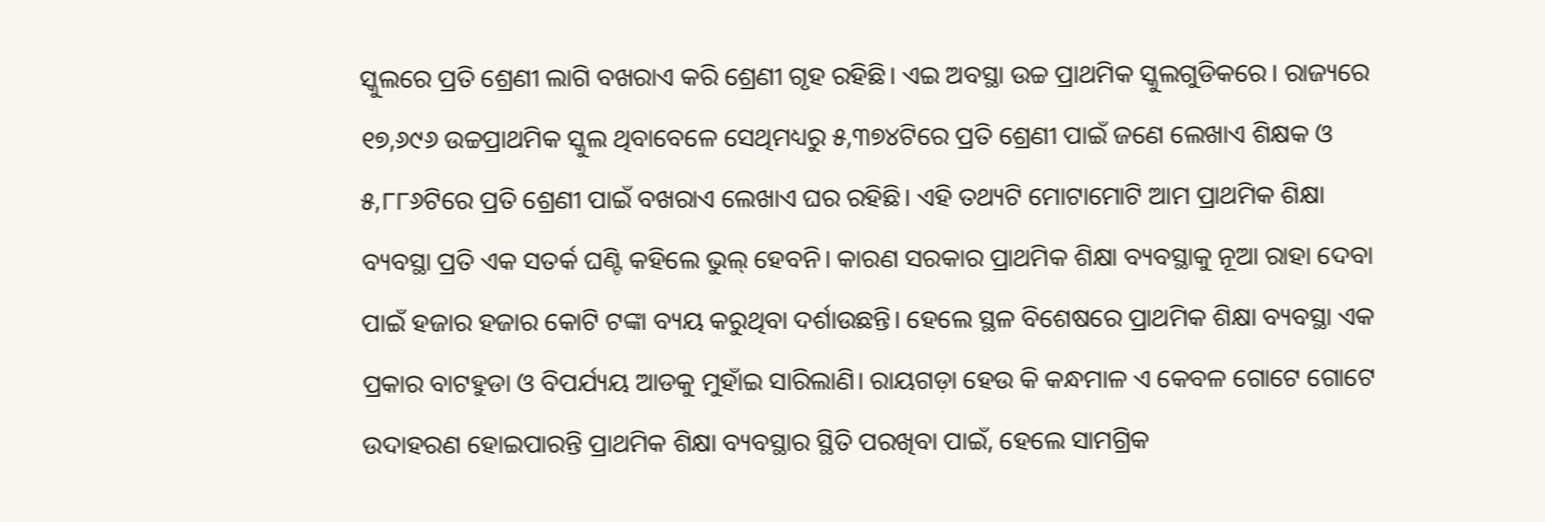ସ୍କୁଲରେ ପ୍ରତି ଶ୍ରେଣୀ ଲାଗି ବଖରାଏ କରି ଶ୍ରେଣୀ ଗୃହ ରହିଛି। ଏଇ ଅବସ୍ଥା ଉଚ୍ଚ ପ୍ରାଥମିକ ସ୍କୁଲଗୁଡିକରେ। ରାଜ୍ୟରେ ୧୭,୬୯୬ ଉଚ୍ଚପ୍ରାଥମିକ ସ୍କୁଲ ଥିବାବେଳେ ସେଥିମଧ୍ୟରୁ ୫,୩୭୪ଟିରେ ପ୍ରତି ଶ୍ରେଣୀ ପାଇଁ ଜଣେ ଲେଖାଏ ଶିକ୍ଷକ ଓ ୫,୮୮୬ଟିରେ ପ୍ରତି ଶ୍ରେଣୀ ପାଇଁ ବଖରାଏ ଲେଖାଏ ଘର ରହିଛି। ଏହି ତଥ୍ୟଟି ମୋଟାମୋଟି ଆମ ପ୍ରାଥମିକ ଶିକ୍ଷା ବ୍ୟବସ୍ଥା ପ୍ରତି ଏକ ସତର୍କ ଘଣ୍ଟି କହିଲେ ଭୁଲ୍‌ ହେବନି। କାରଣ ସରକାର ପ୍ରାଥମିକ ଶିକ୍ଷା ବ୍ୟବସ୍ଥାକୁ ନୂଆ ରାହା ଦେବା ପାଇଁ ହଜାର ହଜାର କୋଟି ଟଙ୍କା ବ୍ୟୟ କରୁଥିବା ଦର୍ଶାଉଛନ୍ତି। ହେଲେ ସ୍ଥଳ ବିଶେଷରେ ପ୍ରାଥମିକ ଶିକ୍ଷା ବ୍ୟବସ୍ଥା ଏକ ପ୍ରକାର ବାଟହୁଡା ଓ ବିପର୍ଯ୍ୟୟ ଆଡକୁ ମୁହାଁଇ ସାରିଲାଣି। ରାୟଗଡ଼ା ହେଉ କି କନ୍ଧମାଳ ଏ କେବଳ ଗୋଟେ ଗୋଟେ ଉଦାହରଣ ହୋଇପାରନ୍ତି ପ୍ରାଥମିକ ଶିକ୍ଷା ବ୍ୟବସ୍ଥାର ସ୍ଥିତି ପରଖିବା ପାଇଁ, ହେଲେ ସାମଗ୍ରିକ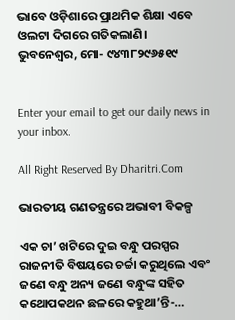ଭାବେ ଓଡ଼ିଶାରେ ପ୍ରାଥମିକ ଶିକ୍ଷା ଏବେ ଓଲଟା ଦିଗରେ ଗତିକଲାଣି।
ଭୁବନେଶ୍ୱର, ମୋ- ୯୪୩୮୨୯୬୫୧୯


Enter your email to get our daily news in your inbox.

All Right Reserved By Dharitri.Com

ଭାରତୀୟ ଗଣତନ୍ତ୍ରରେ ଅଭାବୀ ବିକଳ୍ପ

ଏକ ଚା’ ଖଟିରେ ଦୁଇ ବନ୍ଧୁ ପରସ୍ପର ରାଜନୀତି ବିଷୟରେ ଚର୍ଚ୍ଚା କରୁଥିଲେ ଏବଂ ଜଣେ ବନ୍ଧୁ ଅନ୍ୟ ଜଣେ ବନ୍ଧୁଙ୍କ ସହିତ କଥୋପକଥନ ଛଳରେ କହୁଥା’ନ୍ତି-…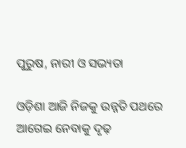ପୁରୁଷ, ନାରୀ ଓ ସଭ୍ୟତା

ଓଡ଼ିଶା ଆଜି ନିଜକୁ ଉନ୍ନତି ପଥରେ ଆଗେଇ ନେବାକୁ ଦୃଢ଼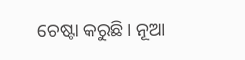ଚେଷ୍ଟା କରୁଛି। ନୂଆ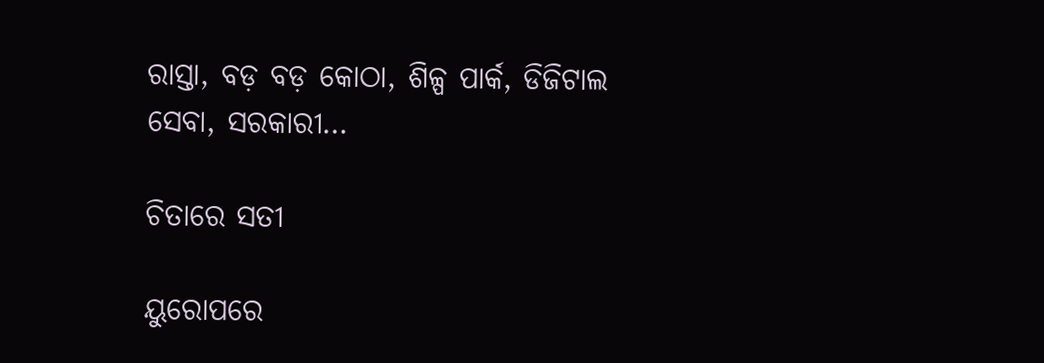ରାସ୍ତା, ବଡ଼ ବଡ଼ କୋଠା, ଶିଳ୍ପ ପାର୍କ, ଡିଜିଟାଲ ସେବା, ସରକାରୀ…

ଚିତାରେ ସତୀ

ୟୁରୋପରେ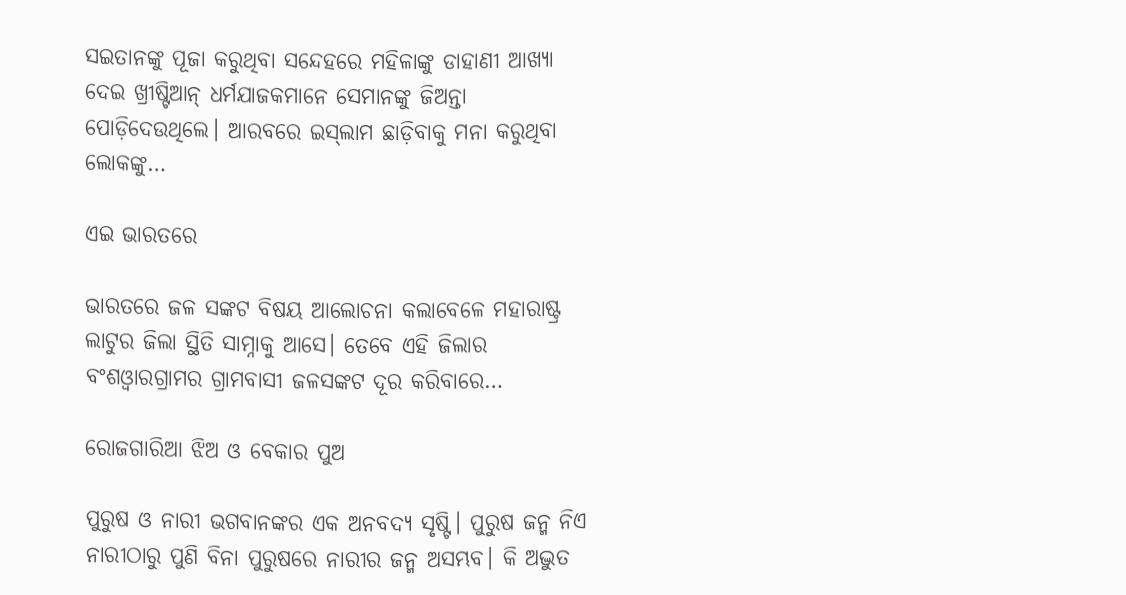ସଇତାନଙ୍କୁ ପୂଜା କରୁଥିବା ସନ୍ଦେହରେ ମହିଳାଙ୍କୁ ଡାହାଣୀ ଆଖ୍ୟା ଦେଇ ଖ୍ରୀଷ୍ଟିଆନ୍‌ ଧର୍ମଯାଜକମାନେ ସେମାନଙ୍କୁ ଜିଅନ୍ତା ପୋଡ଼ିଦେଉଥିଲେ। ଆରବରେ ଇସ୍‌ଲାମ ଛାଡ଼ିବାକୁ ମନା କରୁଥିବା ଲୋକଙ୍କୁ…

ଏଇ ଭାରତରେ

ଭାରତରେ ଜଳ ସଙ୍କଟ ବିଷୟ ଆଲୋଚନା କଲାବେଳେ ମହାରାଷ୍ଟ୍ର ଲାଟୁର ଜିଲା ସ୍ଥିତି ସାମ୍ନାକୁ ଆସେ। ତେବେ ଏହି ଜିଲାର ବଂଶଓ୍ବାରଗ୍ରାମର ଗ୍ରାମବାସୀ ଜଳସଙ୍କଟ ଦୂର କରିବାରେ…

ରୋଜଗାରିଆ ଝିଅ ଓ ବେକାର ପୁଅ

ପୁରୁଷ ଓ ନାରୀ ଭଗବାନଙ୍କର ଏକ ଅନବଦ୍ୟ ସୃଷ୍ଟି। ପୁରୁଷ ଜନ୍ମ ନିଏ ନାରୀଠାରୁ ପୁଣି ବିନା ପୁରୁଷରେ ନାରୀର ଜନ୍ମ ଅସମ୍ଭବ। କି ଅଦ୍ଭୁତ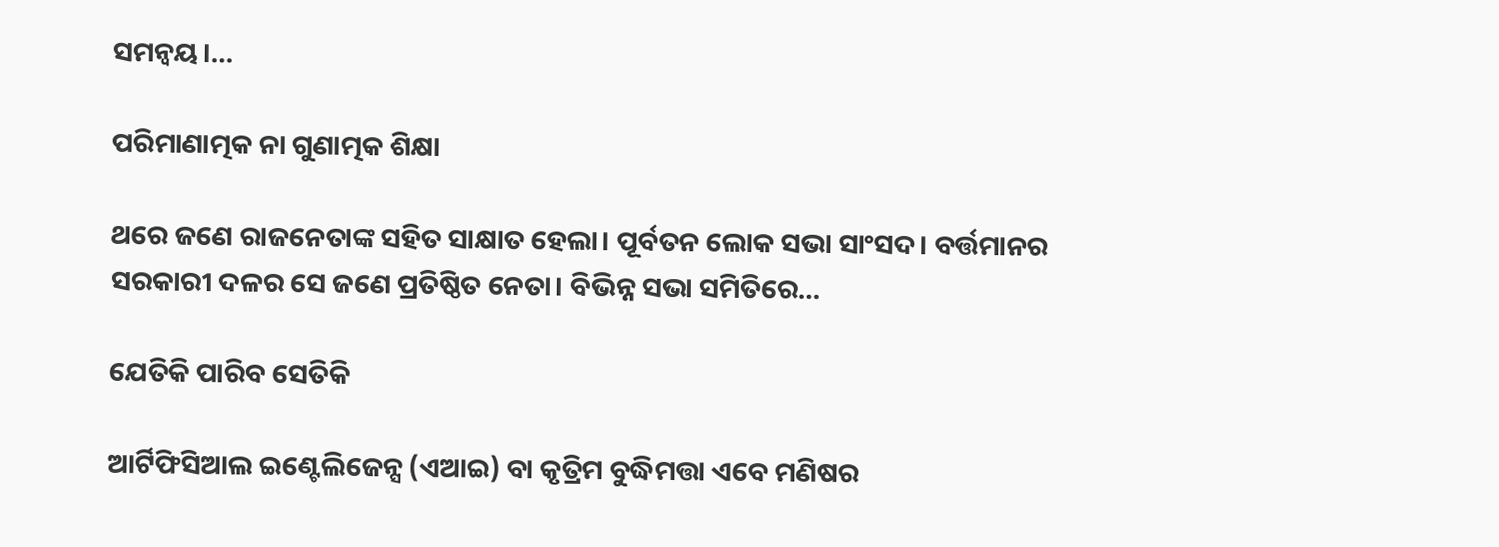ସମନ୍ବୟ।…

ପରିମାଣାତ୍ମକ ନା ଗୁଣାତ୍ମକ ଶିକ୍ଷା

ଥରେ ଜଣେ ରାଜନେତାଙ୍କ ସହିତ ସାକ୍ଷାତ ହେଲା। ପୂର୍ବତନ ଲୋକ ସଭା ସାଂସଦ। ବର୍ତ୍ତମାନର ସରକାରୀ ଦଳର ସେ ଜଣେ ପ୍ରତିଷ୍ଠିତ ନେତା। ବିଭିନ୍ନ ସଭା ସମିତିରେ…

ଯେତିକି ପାରିବ ସେତିକି

ଆର୍ଟିଫିସିଆଲ ଇଣ୍ଟେଲିଜେନ୍ସ (ଏଆଇ) ବା କୃତ୍ରିମ ବୁଦ୍ଧିମତ୍ତା ଏବେ ମଣିଷର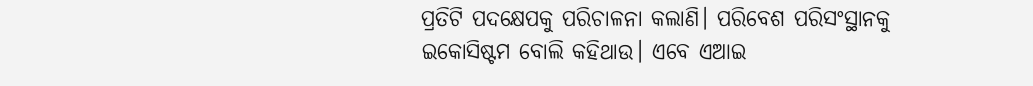ପ୍ରତିଟି ପଦକ୍ଷେପକୁ ପରିଚାଳନା କଲାଣି। ପରିବେଶ ପରିସଂସ୍ଥାନକୁ ଇକୋସିଷ୍ଟମ ବୋଲି କହିଥାଉ। ଏବେ ଏଆଇ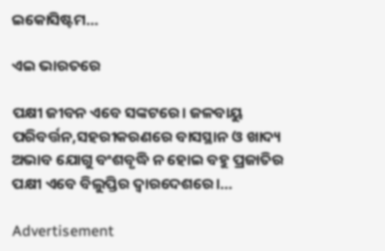ଇକୋସିଷ୍ଟମ…

ଏଇ ଭାରତରେ

ପକ୍ଷୀ ଜୀବନ ଏବେ ସଙ୍କଟରେ। ଜଳବାୟୁ ପରିବର୍ତ୍ତନ,ସହରୀକରଣରେ ବାସସ୍ଥାନ ଓ ଖାଦ୍ୟ ଅଭାବ ଯୋଗୁ ବଂଶବୃଦ୍ଧି ନ ହୋଇ ବହୁ ପ୍ରଜାତିର ପକ୍ଷୀ ଏବେ ବିଲୁପ୍ତିର ଦ୍ୱାରଦେଶରେ।…

Advertisement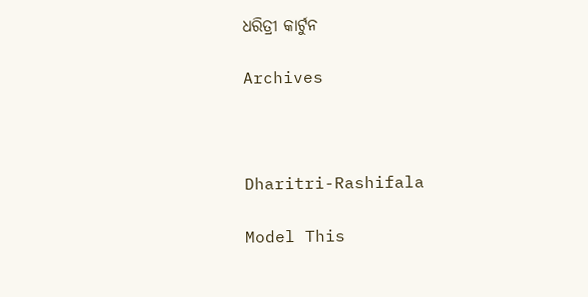ଧରିତ୍ରୀ କାର୍ଟୁନ

Archives



Dharitri-Rashifala

Model This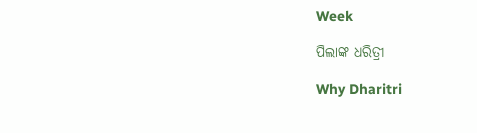Week

ପିଲାଙ୍କ ଧରିତ୍ରୀ

Why Dharitri